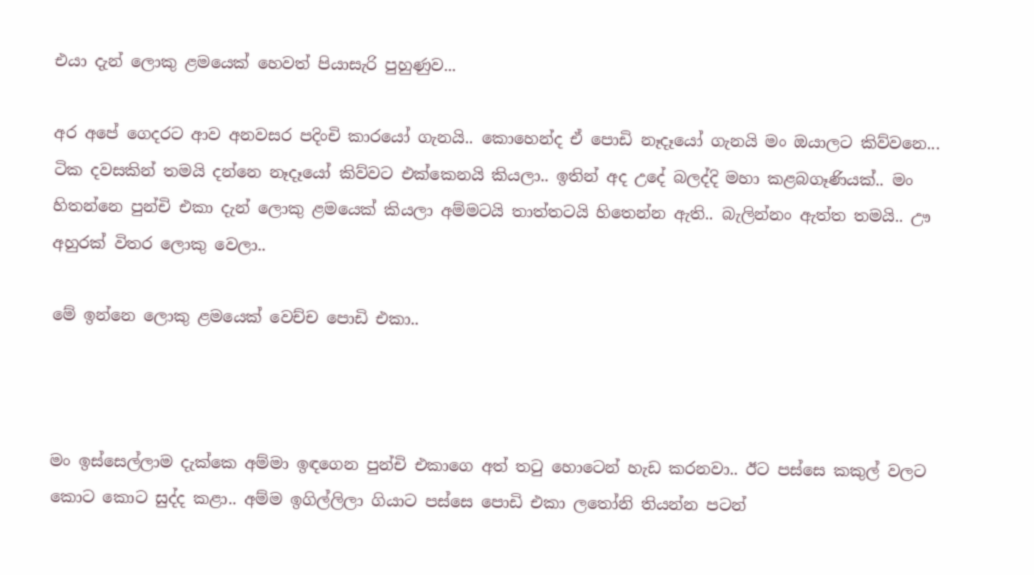එයා දැන් ලොකු ළමයෙක් හෙවත් පියාසැරි පුහුණුව...

අර අපේ ගෙදරට ආව අනවසර පදිංචි කාරයෝ ගැනයි.. කොහෙන්ද ඒ පොඩි නෑදෑයෝ ගැනයි මං ඔයාලට කිව්වනෙ...
ටික දවසකින් තමයි දන්නෙ නෑදෑයෝ කිව්වට එක්කෙනයි කියලා.. ඉතින් අද උදේ බලද්දි මහා කළබගෑණියක්.. මං හිතන්නෙ පුන්චි එකා දැන් ලොකු ළමයෙක් කියලා අම්මටයි තාත්තටයි හිතෙන්න ඇති.. බැලින්නං ඇත්ත තමයි.. ඌ අහුරක් විතර ලොකු වෙලා..

මේ ඉන්නෙ ලොකු ළමයෙක් වෙච්ච පොඩි එකා..



මං ඉස්සෙල්ලාම දැක්කෙ අම්මා ඉඳගෙන පුන්චි එකාගෙ අත් තටු හොටෙන් හැඩ කරනවා.. ඊට පස්සෙ කකුල් වලට කොට කොට සුද්ද කළා.. අම්ම ඉගිල්ලිලා ගියාට පස්සෙ පොඩි එකා ලතෝනි තියන්න පටන්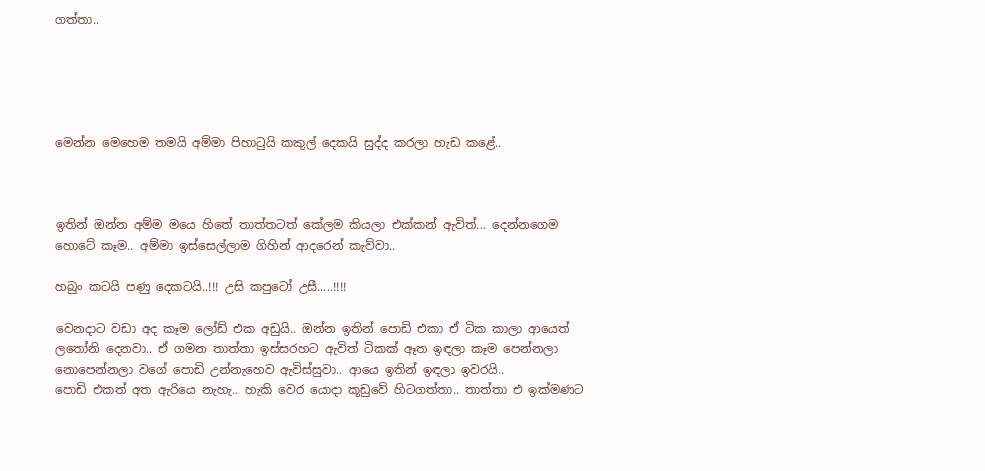ගත්තා..





මෙන්න මෙහෙම තමයි අම්මා පිහාටුයි කකුල් දෙකයි සුද්ද කරලා හැඩ කළේ..



ඉතින් ඔන්න අම්ම මයෙ හිතේ තාත්තටත් කේලම කියලා එක්කන් ඇවිත්... දෙන්නගෙම හොටේ කෑම.. අම්මා ඉස්සෙල්ලාම ගිහින් ආදරෙන් කැව්වා..

හබුං කටයි පණු දෙකටයි..!!! උසි කපුටෝ උසී.....!!!!

වෙනදාට වඩා අද කෑම ලෝඩ් එක අඩුයි.. ඔන්න ඉතින් පොඩි එකා ඒ ටික කාලා ආයෙත් ලතෝනි දෙනවා.. ඒ ගමන තාත්තා ඉස්සරහට ඇවිත් ටිකක් ඈත ඉඳලා කෑම පෙන්නලා නොපෙන්නලා වගේ පොඩි උන්නැහෙව ඇවිස්සුවා.. ආයෙ ඉතින් ඉඳලා ඉවරයි..
පොඩි එකත් අත ඇරියෙ නැහැ.. හැකි වෙර යොදා කූඩුවේ හිටගත්තා.. තාත්තා එ ඉක්මණට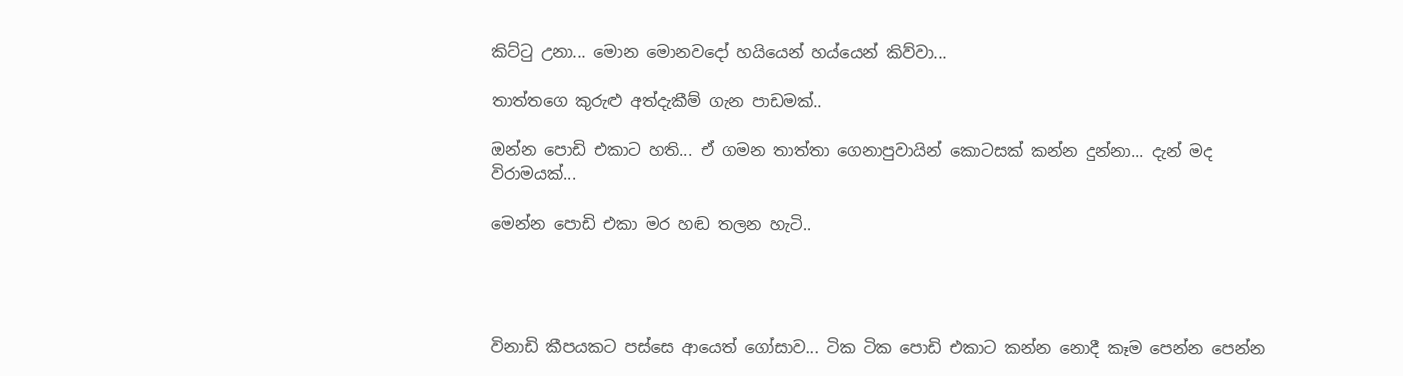කිට්ටු උනා... මොන මොනවදෝ හයියෙන් හය්යෙන් කිව්වා...

තාත්තගෙ කුරුළු අත්දැකීම් ගැන පාඩමක්..

ඔන්න පොඩි එකාට හති... ඒ ගමන තාත්තා ගෙනාපුවායින් කොටසක් කන්න දුන්නා... දැන් මද විරාමයක්...

මෙන්න පොඩි එකා මර හඬ තලන හැටි..




විනාඩි කීපයකට පස්සෙ ආයෙත් ගෝසාව... ටික ටික පොඩි එකාට කන්න නොදී කෑම පෙන්න පෙන්න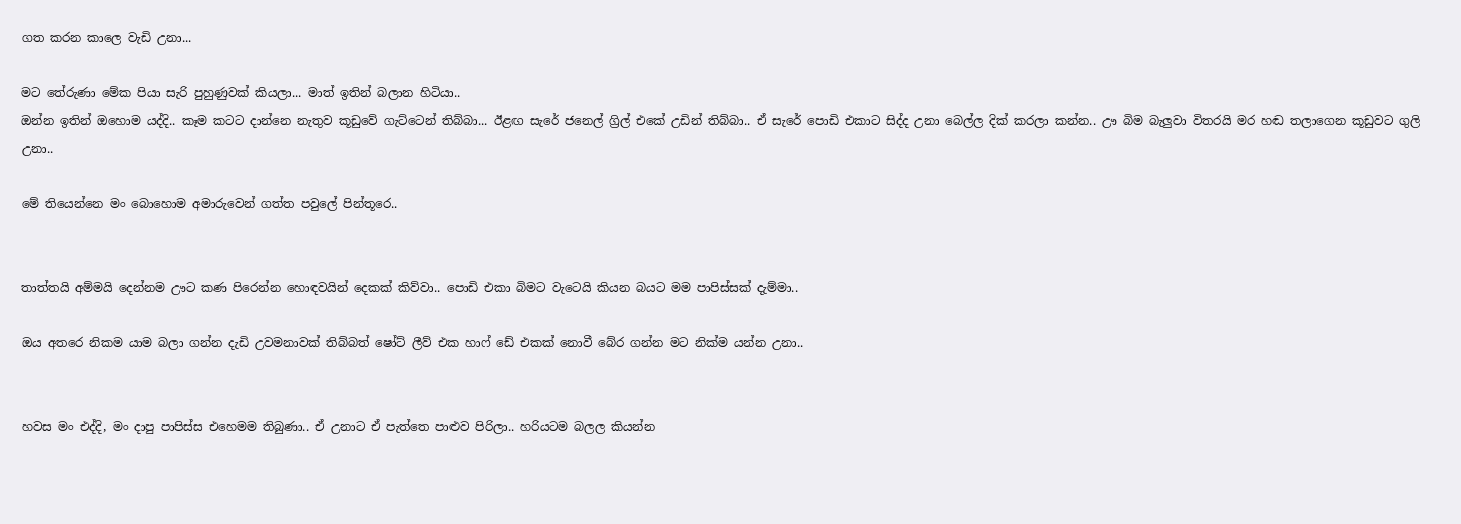ගත කරන කාලෙ වැඩි උනා...

මට තේරුණා මේක පියා සැරි පුහුණුවක් කියලා... මාත් ඉතින් බලාන හිටියා..
ඔන්න ඉතින් ඔහොම යද්දි.. කෑම කටට දාන්නෙ නැතුව කූඩුවේ ගැට්ටෙන් තිබ්බා... ඊළඟ සැරේ ජනෙල් ග්‍රිල් එකේ උඩින් තිබ්බා.. ඒ සැරේ පොඩි එකාට සිද්ද උනා බෙල්ල දික් කරලා කන්න.. ඌ බිම බැලුවා විතරයි මර හඬ තලාගෙන කූඩුවට ගුලි උනා..

මේ තියෙන්නෙ මං බොහොම අමාරුවෙන් ගත්ත පවුලේ පින්තූරෙ..


තාත්තයි අම්මයි දෙන්නම ඌට කණ පිරෙන්න හොඳවයින් දෙකක් කිව්වා.. පොඩි එකා බිමට වැටෙයි කියන බයට මම පාපිස්සක් දැම්මා..

ඔය අතරෙ නිකම යාම බලා ගන්න දැඩි උවමනාවක් තිබ්බත් ෂෝට් ලීව් එක හාෆ් ඩේ එකක් නොවී බේර ගන්න මට නික්ම යන්න උනා..


හවස මං එද්දි, මං දාපු පාපිස්ස එහෙමම තිබුණා.. ඒ උනාට ඒ පැත්තෙ පාළුව පිරිලා.. හරියටම බලල කියන්න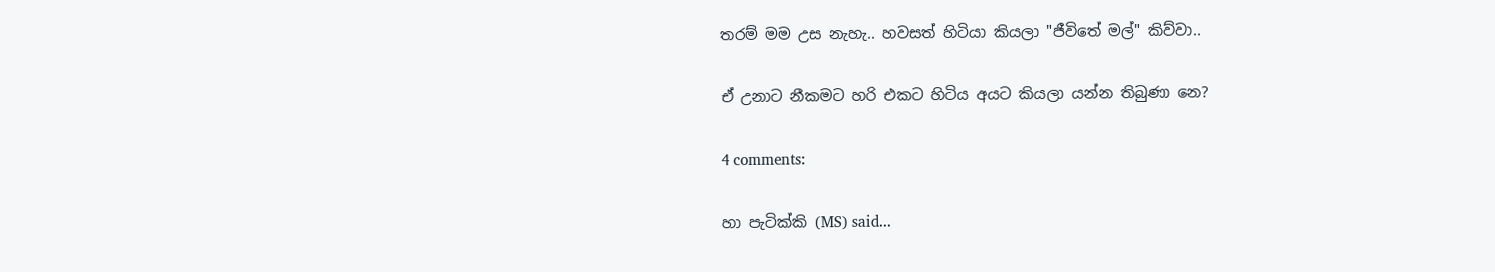තරම් මම උස නැහැ.. හවසත් හිටියා කියලා "ජීවිතේ මල්" කිව්වා..

ඒ උනාට නීකමට හරි එකට හිටිය අයට කියලා යන්න තිබුණා නෙ?

4 comments:

හා පැටික්කි (MS) said...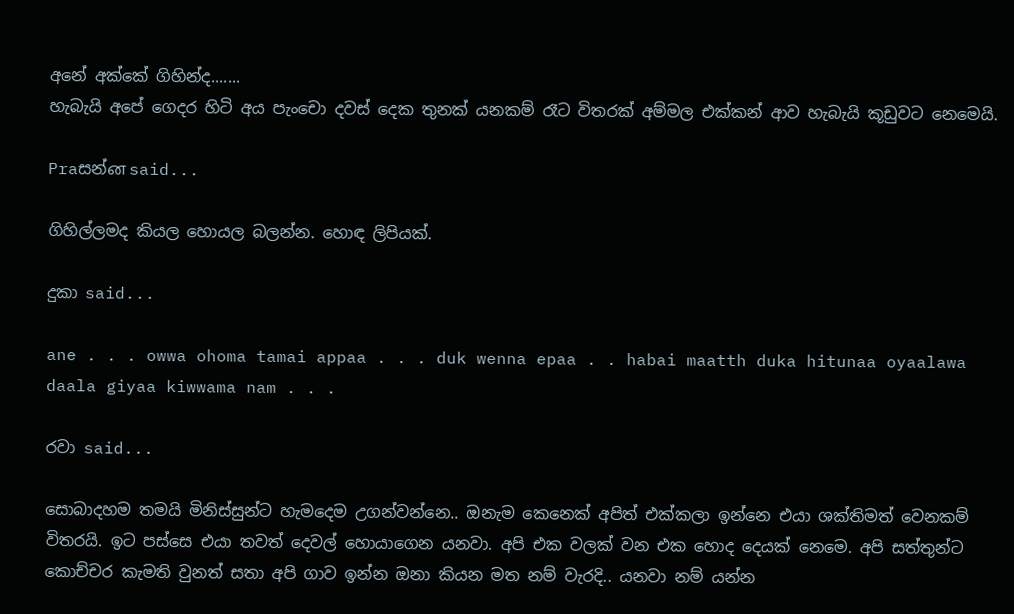අනේ අක්කේ ගිහින්ද.......
හැබැයි අපේ ගෙදර හිටි අය පැංචො දවස් දෙක තුනක් යනකම් රෑට විතරක් අම්මල එක්කන් ආව හැබැයි කූඩුවට නෙමෙයි.

Praසන්ன said...

ගිහිල්ලමද කියල හොයල බලන්න. හොඳ ලිපියක්.

දුකා said...

ane . . . owwa ohoma tamai appaa . . . duk wenna epaa . . habai maatth duka hitunaa oyaalawa daala giyaa kiwwama nam . . .

රවා said...

සොබාදහම තමයි මිනිස්සුන්ට හැමදෙම උගන්වන්නෙ.. ඔනැම කෙනෙක් අපිත් එක්කලා ඉන්නෙ එයා ශක්තිමත් වෙනකම් විතරයි. ඉට පස්සෙ එයා තවත් දෙවල් හොයාගෙන යනවා. අපි එක වලක් වන එක හොද දෙයක් නෙමෙ. අපි සත්තුන්ට කොච්චර කැමති වුනත් සතා අපි ගාව ඉන්න ඔනා කියන මත නම් වැරදි.. යනවා නම් යන්න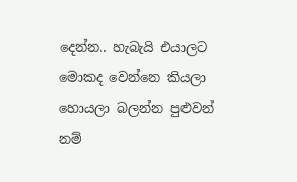දෙන්න.. හැබැයි එයාලට මොකද වෙන්නෙ කියලා හොයලා බලන්න පුළුවන් නම්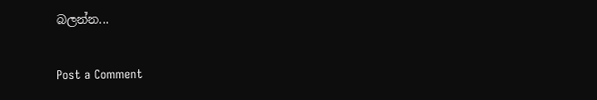බලන්න...

Post a Comment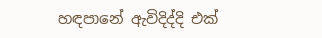හඳපානේ ඇවිදිද්දි එක්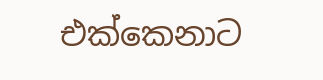එක්කෙනාට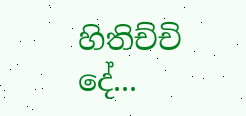හිතිච්චි දේ...